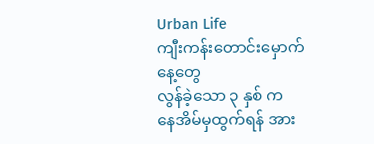Urban Life
ကျီးကန်းတောင်းမှောက် နေ့တွေ
လွန်ခဲ့သော ၃ နှစ် က
နေအိမ်မှထွက်ရန် အား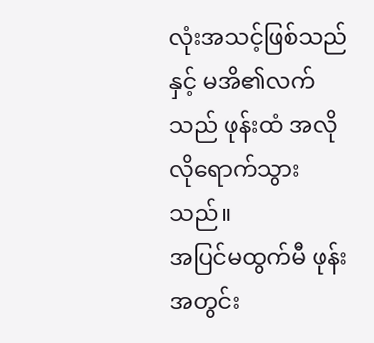လုံးအသင့်ဖြစ်သည်နှင့် မအိ၏လက်သည် ဖုန်းထံ အလိုလိုရောက်သွားသည်။
အပြင်မထွက်မီ ဖုန်းအတွင်း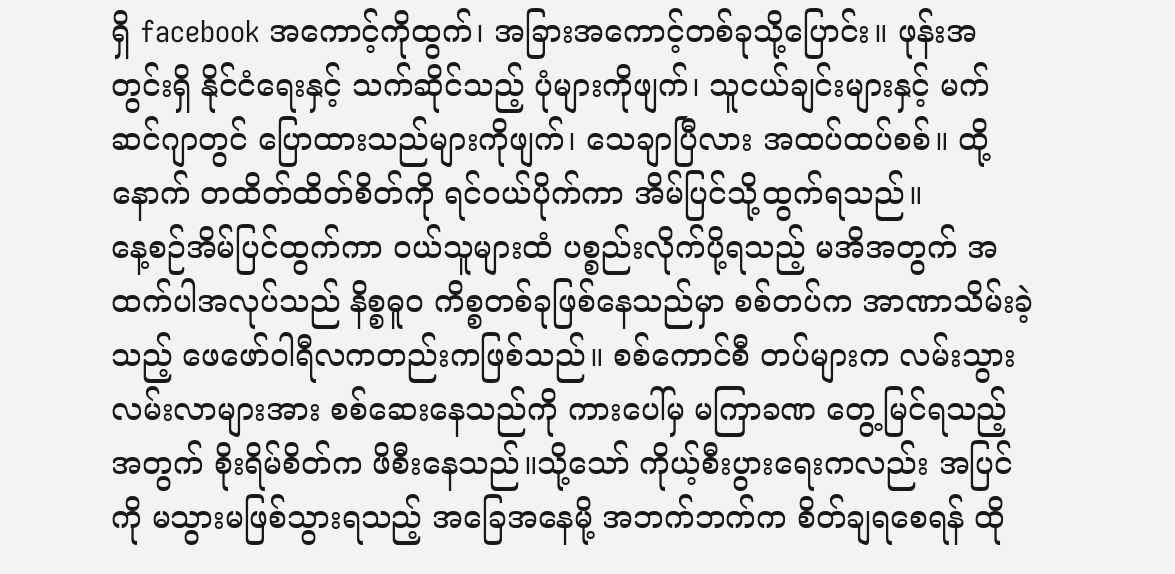ရှိ facebook အကောင့်ကိုထွက်၊ အခြားအကောင့်တစ်ခုသို့ပြောင်း။ ဖုန်းအတွင်းရှိ နိုင်ငံရေးနှင့် သက်ဆိုင်သည့် ပုံများကိုဖျက်၊ သူငယ်ချင်းများနှင့် မက်ဆင်ဂျာတွင် ပြောထားသည်များကိုဖျက်၊ သေချာပြီလား အထပ်ထပ်စစ်။ ထို့နောက် တထိတ်ထိတ်စိတ်ကို ရင်ဝယ်ပိုက်ကာ အိမ်ပြင်သို့ထွက်ရသည်။
နေ့စဉ်အိမ်ပြင်ထွက်ကာ ဝယ်သူများထံ ပစ္စည်းလိုက်ပို့ရသည့် မအိအတွက် အထက်ပါအလုပ်သည် နိစ္စဓူ၀ ကိစ္စတစ်ခုဖြစ်နေသည်မှာ စစ်တပ်က အာဏာသိမ်းခဲ့သည့် ဖေဖော်ဝါရီလကတည်းကဖြစ်သည်။ စစ်ကောင်စီ တပ်များက လမ်းသွားလမ်းလာများအား စစ်ဆေးနေသည်ကို ကားပေါ်မှ မကြာခဏ တွေ့မြင်ရသည့်အတွက် စိုးရိမ်စိတ်က ဖိစီးနေသည်။သို့သော် ကိုယ့်စီးပွားရေးကလည်း အပြင်ကို မသွားမဖြစ်သွားရသည့် အခြေအနေမို့ အဘက်ဘက်က စိတ်ချရစေရန် ထို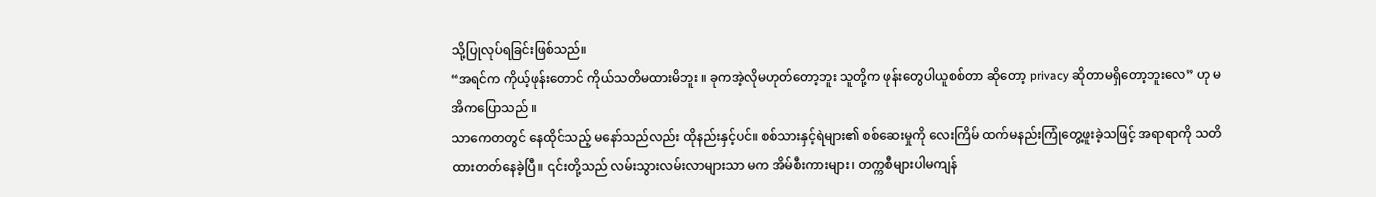သို့ပြုလုပ်ရခြင်းဖြစ်သည်။
“အရင်က ကိုယ့်ဖုန်းတောင် ကိုယ်သတိမထားမိဘူး ။ ခုကအဲ့လိုမဟုတ်တော့ဘူး သူတို့က ဖုန်းတွေပါယူစစ်တာ ဆိုတော့ privacy ဆိုတာမရှိတော့ဘူးလေ” ဟု မအိကပြောသည် ။
သာကေတတွင် နေထိုင်သည့် မနော်သည်လည်း ထိုနည်းနှင့်ပင်။ စစ်သားနှင့်ရဲများ၏ စစ်ဆေးမှုကို လေးကြိမ် ထက်မနည်းကြုံတွေ့ဖူးခဲ့သဖြင့် အရာရာကို သတိထားတတ်နေခဲ့ပြီ။ ၎င်းတို့သည် လမ်းသွားလမ်းလာများသာ မက အိမ်စီးကားများ၊ တက္ကစီများပါမကျန်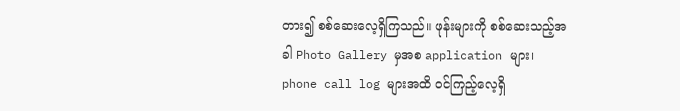တား၍ စစ်ဆေးလေ့ရှိကြသည်။ ဖုန်းများကို စစ်ဆေးသည့်အခါ Photo Gallery မှအစ application များ၊ phone call log များအထိ ဝင်ကြည့်လေ့ရှိ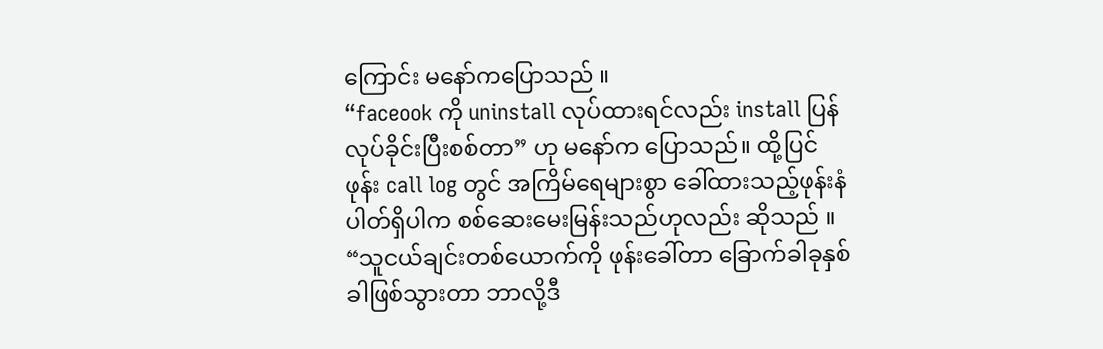ကြောင်း မနော်ကပြောသည် ။
“faceook ကို uninstall လုပ်ထားရင်လည်း install ပြန်လုပ်ခိုင်းပြီးစစ်တာ” ဟု မနော်က ပြောသည်။ ထို့ပြင်ဖုန်း call log တွင် အကြိမ်ရေများစွာ ခေါ်ထားသည့်ဖုန်းနံပါတ်ရှိပါက စစ်ဆေးမေးမြန်းသည်ဟုလည်း ဆိုသည် ။
“သူငယ်ချင်းတစ်ယောက်ကို ဖုန်းခေါ်တာ ခြောက်ခါခုနှစ်ခါဖြစ်သွားတာ ဘာလို့ဒီ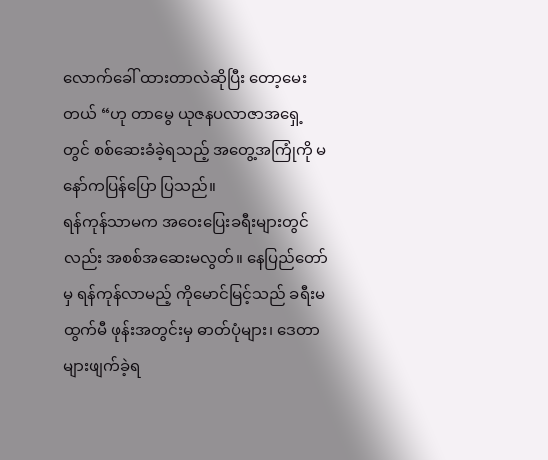လောက်ခေါ် ထားတာလဲဆိုပြီး တော့မေးတယ် “ဟု တာမွေ ယုဇနပလာဇာအရှေ့တွင် စစ်ဆေးခံခဲ့ရသည့် အတွေ့အကြုံကို မနော်ကပြန်ပြော ပြသည်။
ရန်ကုန်သာမက အဝေးပြေးခရီးများတွင်လည်း အစစ်အဆေးမလွတ်။ နေပြည်တော်မှ ရန်ကုန်လာမည့် ကိုမောင်မြင့်သည် ခရီးမထွက်မီ ဖုန်းအတွင်းမှ ဓာတ်ပုံများ၊ ဒေတာများဖျက်ခဲ့ရ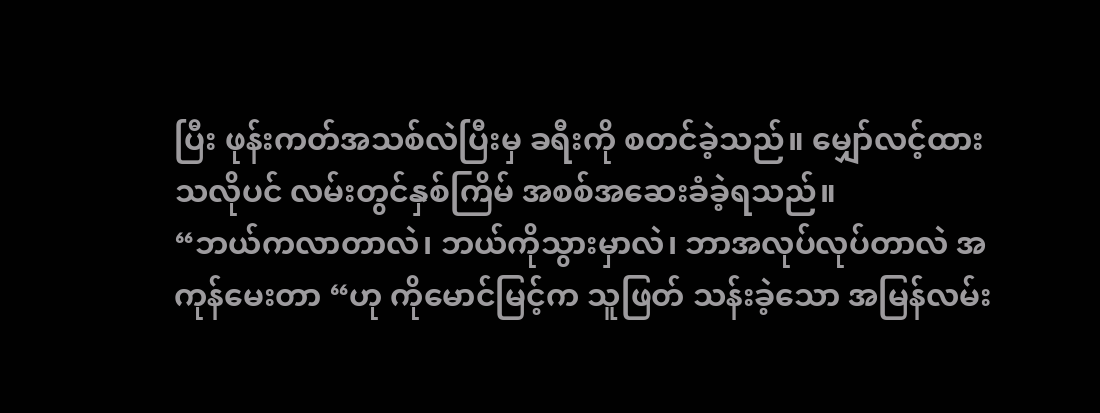ပြီး ဖုန်းကတ်အသစ်လဲပြီးမှ ခရီးကို စတင်ခဲ့သည်။ မျှော်လင့်ထားသလိုပင် လမ်းတွင်နှစ်ကြိမ် အစစ်အဆေးခံခဲ့ရသည်။
“ဘယ်ကလာတာလဲ၊ ဘယ်ကိုသွားမှာလဲ၊ ဘာအလုပ်လုပ်တာလဲ အကုန်မေးတာ “ဟု ကိုမောင်မြင့်က သူဖြတ် သန်းခဲ့သော အမြန်လမ်း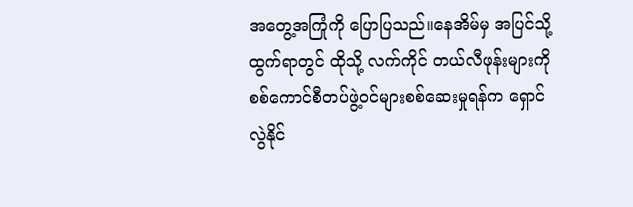အတွေ့အကြုံကို ပြောပြသည်။နေအိမ်မှ အပြင်သို့ထွက်ရာတွင် ထိုသို့ လက်ကိုင် တယ်လီဖုန်းများကို စစ်ကောင်စီတပ်ဖွဲ့ဝင်များစစ်ဆေးမှုရန်က ရှောင်လွဲနိုင်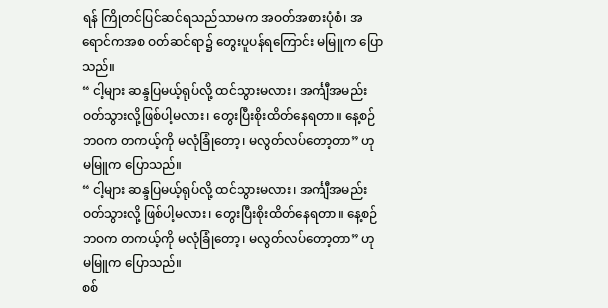ရန် ကြိုတင်ပြင်ဆင်ရသည်သာမက အဝတ်အစားပုံစံ၊ အရောင်ကအစ ဝတ်ဆင်ရာ၌ တွေးပူပန်ရကြောင်း မမြူက ပြောသည်။
“ ငါ့များ ဆန္ဒပြမယ့်ရုပ်လို့ ထင်သွားမလား၊ အင်္ကျီအမည်း ဝတ်သွားလို့ဖြစ်ပါ့မလား၊ တွေးပြီးစိုးထိတ်နေရတာ။ နေ့စဉ်ဘဝက တကယ့်ကို မလုံခြုံတော့၊ မလွတ်လပ်တော့တာ” ဟု မမြူက ပြောသည်။
“ ငါ့များ ဆန္ဒပြမယ့်ရုပ်လို့ ထင်သွားမလား၊ အင်္ကျီအမည်း ဝတ်သွားလို့ ဖြစ်ပါ့မလား၊ တွေးပြီးစိုးထိတ်နေရတာ။ နေ့စဉ်ဘဝက တကယ့်ကို မလုံခြုံတော့၊ မလွတ်လပ်တော့တာ” ဟု မမြူက ပြောသည်။
စစ်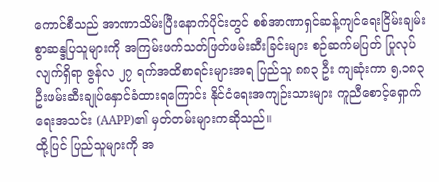ကောင်စီသည် အာဏာသိမ်းပြီးနောက်ပိုင်းတွင် စစ်အာဏာရှင်ဆန့်ကျင်ရေးငြိမ်းချမ်းစွာဆန္ဒပြသူများကို အကြမ်းဖက်သတ်ဖြတ်ဖမ်းဆီးခြင်းများ စဉ်ဆက်မပြတ် ပြုလုပ်လျက်ရှိရာ ဇွန်လ ၂၇ ရက်အထိစာရင်းများအရ ပြည်သူ ၈၈၃ ဦး ကျဆုံးကာ ၅,၁၈၃ ဦးဖမ်းဆီးချုပ်နှောင်ခံထားရကြောင်း နိုင်ငံရေးအကျဉ်းသားများ ကူညီစောင့်ရှောက်ရေးအသင်း (AAPP)၏ မှတ်တမ်းများကဆိုသည်။
ထို့ပြင် ပြည်သူများကို အ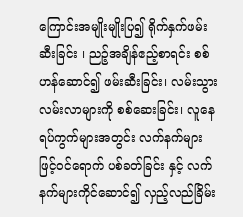ကြောင်းအမျိုးမျိုးပြ၍ ရိုက်နှက်ဖမ်းဆီးခြင်း ၊ ညဉ့်အချိန်ဧည့်စာရင်း စစ်ဟန်ဆောင်၍ ဖမ်းဆီးခြင်း၊ လမ်းသွားလမ်းလာများကို စစ်ဆေးခြင်း၊ လူနေရပ်ကွက်များအတွင်း လက်နက်များဖြင့်ဝင်ရောက် ပစ်ခတ်ခြင်း နှင့် လက်နက်များကိုင်ဆောင်၍ လှည့်လည်ခြိမ်း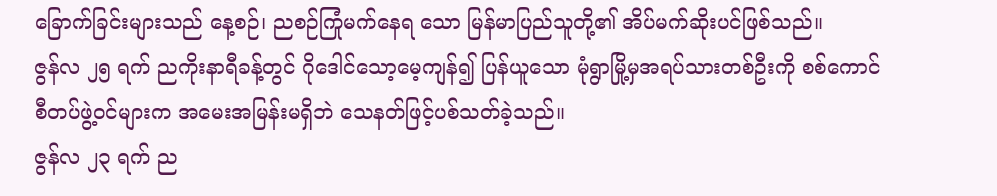ခြောက်ခြင်းများသည် နေ့စဉ်၊ ညစဉ်ကြုံမက်နေရ သော မြန်မာပြည်သူတို့၏ အိပ်မက်ဆိုးပင်ဖြစ်သည်။
ဇွန်လ ၂၅ ရက် ညကိုးနာရီခန့်တွင် ဂိုဒေါင်သော့မေ့ကျန်၍ ပြန်ယူသော မုံရွာမြို့မှအရပ်သားတစ်ဦးကို စစ်ကောင်စီတပ်ဖွဲ့ဝင်များက အမေးအမြန်းမရှိဘဲ သေနတ်ဖြင့်ပစ်သတ်ခဲ့သည်။
ဇွန်လ ၂၃ ရက် ည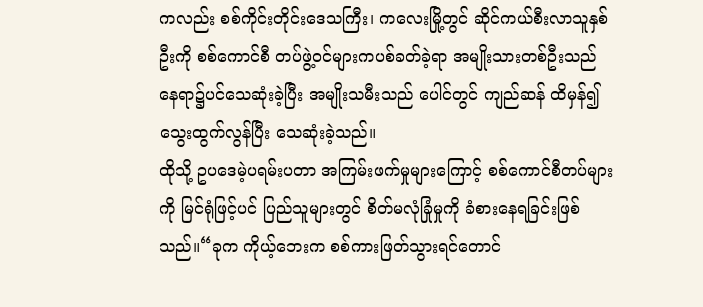ကလည်း စစ်ကိုင်းတိုင်းဒေသကြီး၊ ကလေးမြို့တွင် ဆိုင်ကယ်စီးလာသူနှစ်ဦးကို စစ်ကောင်စီ တပ်ဖွဲ့ဝင်များကပစ်ခတ်ခဲ့ရာ အမျိုးသားတစ်ဦးသည် နေရာ၌ပင်သေဆုံးခဲ့ပြီး အမျိုးသမီးသည် ပေါင်တွင် ကျည်ဆန် ထိမှန်၍ သွေးထွက်လွန်ပြီး သေဆုံးခဲ့သည်။
ထိုသို့ ဥပဒေမဲ့ပရမ်းပတာ အကြမ်းဖက်မှုများကြောင့် စစ်ကောင်စီတပ်များကို မြင်ရုံဖြင့်ပင် ပြည်သူများတွင် စိတ်မလုံခြုံမှုကို ခံစားနေရခြင်းဖြစ်သည်။“ခုက ကိုယ့်ဘေးက စစ်ကားဖြတ်သွားရင်တောင်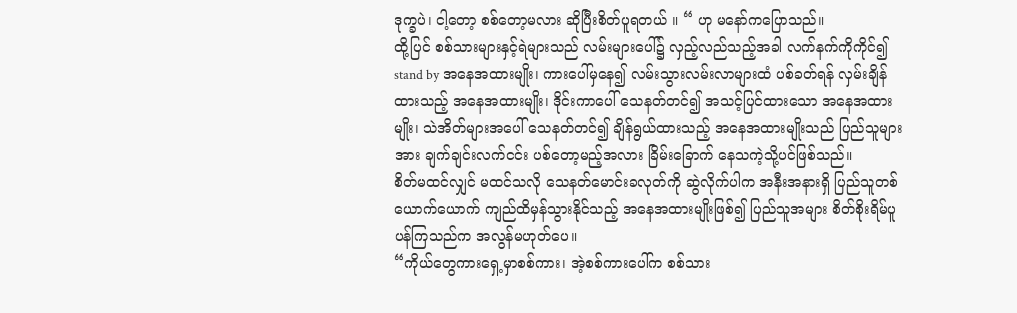ဒုက္ခပဲ၊ ငါ့တော့ စစ်တော့မလား ဆိုပြီးစိတ်ပူရတယ် ။ “ ဟု မနော်ကပြောသည်။
ထို့ပြင် စစ်သားများနှင့်ရဲများသည် လမ်းများပေါ်၌ လှည့်လည်သည့်အခါ လက်နက်ကိုကိုင်၍ stand by အနေအထားမျိုး၊ ကားပေါ်မှနေ၍ လမ်းသွားလမ်းလာများထံ ပစ်ခတ်ရန် လှမ်းချိန်ထားသည့် အနေအထားမျိုး၊ ဒိုင်းကာပေါ် သေနတ်တင်၍ အသင့်ပြင်ထားသော အနေအထားမျိုး၊ သဲအိတ်များအပေါ် သေနတ်တင်၍ ချိန်ရွယ်ထားသည့် အနေအထားမျိုးသည် ပြည်သူများအား ချက်ချင်းလက်ငင်း ပစ်တော့မည့်အလား ခြိမ်းခြောက် နေသကဲ့သို့ပင်ဖြစ်သည်။
စိတ်မထင်လျှင် မထင်သလို သေနတ်မောင်းခလုတ်ကို ဆွဲလိုက်ပါက အနီးအနားရှိ ပြည်သူတစ်ယောက်ယောက် ကျည်ထိမှန်သွားနိုင်သည့် အနေအထားမျိုးဖြစ်၍ ပြည်သူအများ စိတ်စိုးရိမ်ပူပန်ကြသည်က အလွန်မဟုတ်ပေ။
“ကိုယ်တွေကားရှေ့မှာစစ်ကား၊ အဲ့စစ်ကားပေါ်က စစ်သား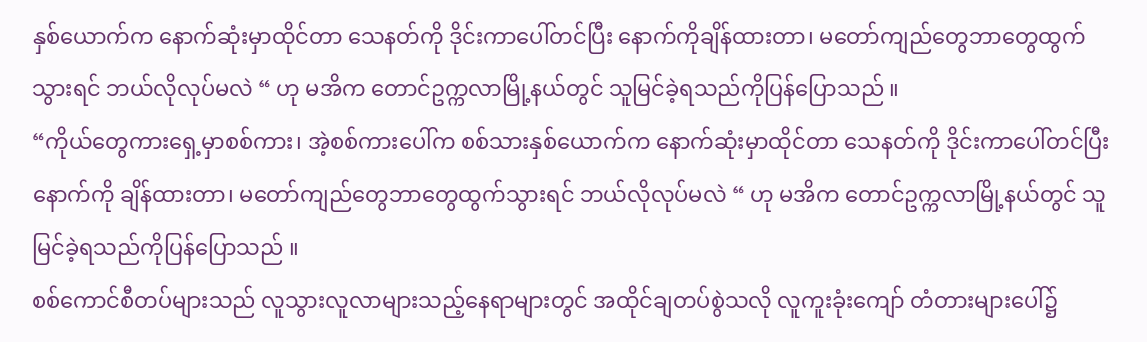နှစ်ယောက်က နောက်ဆုံးမှာထိုင်တာ သေနတ်ကို ဒိုင်းကာပေါ်တင်ပြီး နောက်ကိုချိန်ထားတာ၊ မတော်ကျည်တွေဘာတွေထွက်သွားရင် ဘယ်လိုလုပ်မလဲ “ ဟု မအိက တောင်ဥက္ကလာမြို့နယ်တွင် သူမြင်ခဲ့ရသည်ကိုပြန်ပြောသည် ။
“ကိုယ်တွေကားရှေ့မှာစစ်ကား၊ အဲ့စစ်ကားပေါ်က စစ်သားနှစ်ယောက်က နောက်ဆုံးမှာထိုင်တာ သေနတ်ကို ဒိုင်းကာပေါ်တင်ပြီး နောက်ကို ချိန်ထားတာ၊ မတော်ကျည်တွေဘာတွေထွက်သွားရင် ဘယ်လိုလုပ်မလဲ “ ဟု မအိက တောင်ဥက္ကလာမြို့နယ်တွင် သူမြင်ခဲ့ရသည်ကိုပြန်ပြောသည် ။
စစ်ကောင်စီတပ်များသည် လူသွားလူလာများသည့်နေရာများတွင် အထိုင်ချတပ်စွဲသလို လူကူးခုံးကျော် တံတားများပေါ်၌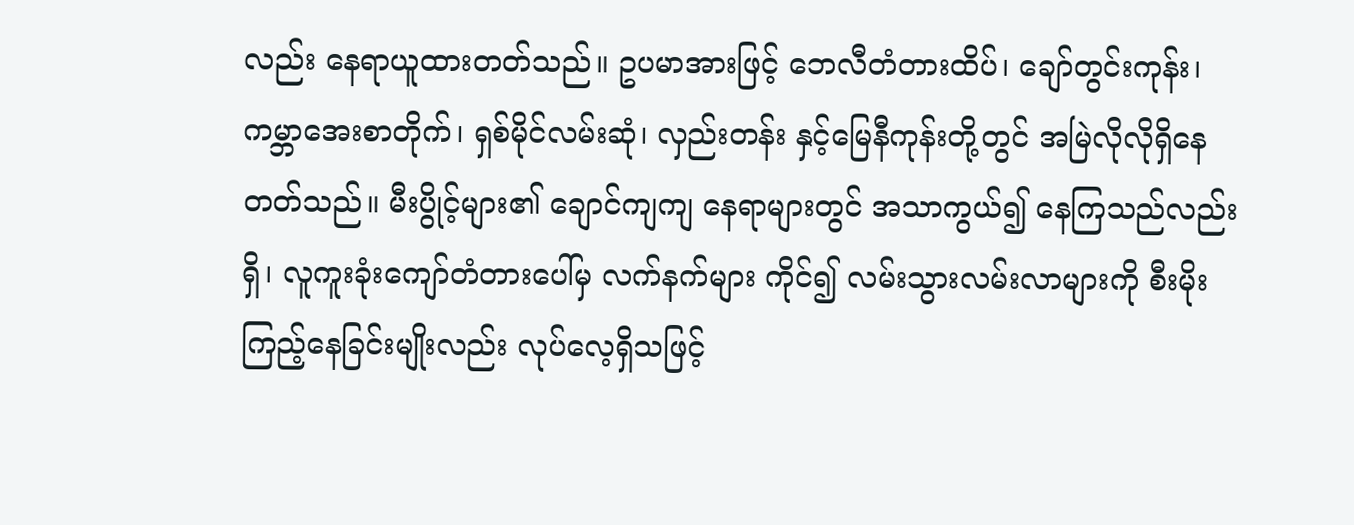လည်း နေရာယူထားတတ်သည်။ ဥပမာအားဖြင့် ဘေလီတံတားထိပ်၊ ချော်တွင်းကုန်း၊ ကမ္ဘာအေးစာတိုက်၊ ရှစ်မိုင်လမ်းဆုံ၊ လှည်းတန်း နှင့်မြေနီကုန်းတို့တွင် အမြဲလိုလိုရှိနေတတ်သည်။ မီးပွိုင့်များ၏ ချောင်ကျကျ နေရာများတွင် အသာကွယ်၍ နေကြသည်လည်းရှိ၊ လူကူးခုံးကျော်တံတားပေါ်မှ လက်နက်များ ကိုင်၍ လမ်းသွားလမ်းလာများကို စီးမိုးကြည့်နေခြင်းမျိုးလည်း လုပ်လေ့ရှိသဖြင့်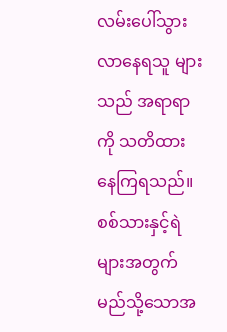လမ်းပေါ်သွားလာနေရသူ များသည် အရာရာကို သတိထား နေကြရသည်။
စစ်သားနှင့်ရဲများအတွက် မည်သို့သောအ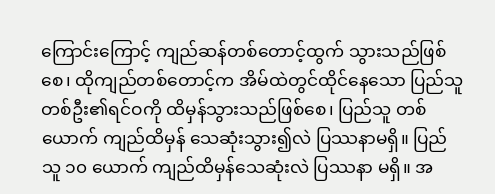ကြောင်းကြောင့် ကျည်ဆန်တစ်တောင့်ထွက် သွားသည်ဖြစ်စေ၊ ထိုကျည်တစ်တောင့်က အိမ်ထဲတွင်ထိုင်နေသော ပြည်သူတစ်ဦး၏ရင်ဝကို ထိမှန်သွားသည်ဖြစ်စေ၊ ပြည်သူ တစ်ယောက် ကျည်ထိမှန် သေဆုံးသွား၍လဲ ပြဿနာမရှိ။ ပြည်သူ ၁၀ ယောက် ကျည်ထိမှန်သေဆုံးလဲ ပြဿနာ မရှိ။ အ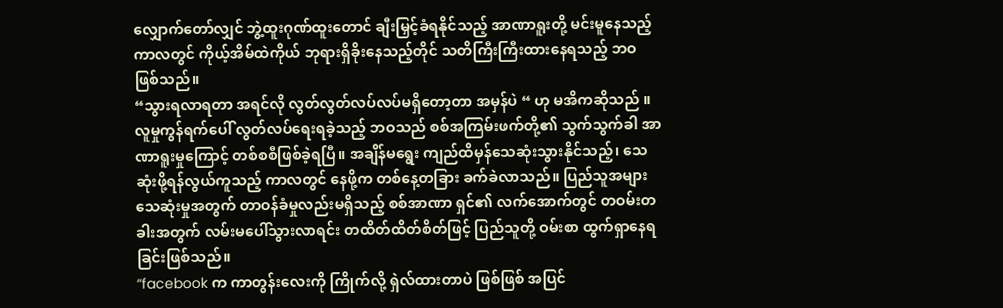လျှောက်တော်လျှင် ဘွဲ့ထူးဂုဏ်ထူးတောင် ချီးမြှင့်ခံရနိုင်သည့် အာဏာရူးတို့ မင်းမူနေသည့် ကာလတွင် ကိုယ့်အိမ်ထဲကိုယ် ဘုရားရှိခိုးနေသည့်တိုင် သတိကြီးကြီးထားနေရသည့် ဘဝဖြစ်သည်။
“သွားရလာရတာ အရင်လို လွတ်လွတ်လပ်လပ်မရှိတော့တာ အမှန်ပဲ “ ဟု မအိကဆိုသည် ။
လူမှုကွန်ရက်ပေါ် လွတ်လပ်ရေးရခဲ့သည့် ဘဝသည် စစ်အကြမ်းဖက်တို့၏ သွက်သွက်ခါ အာဏာရူးမှုကြောင့် တစ်စစီဖြစ်ခဲ့ရပြီ။ အချိန်မရွေး ကျည်ထိမှန်သေဆုံးသွားနိုင်သည့်၊ သေဆုံးဖို့ရန်လွယ်ကူသည့် ကာလတွင် နေဖို့က တစ်နေ့တခြား ခက်ခဲလာသည်။ ပြည်သူအများ သေဆုံးမှုအတွက် တာဝန်ခံမှုလည်းမရှိသည့် စစ်အာဏာ ရှင်၏ လက်အောက်တွင် တဝမ်းတခါးအတွက် လမ်းမပေါ်သွားလာရင်း တထိတ်ထိတ်စိတ်ဖြင့် ပြည်သူတို့ ဝမ်းစာ ထွက်ရှာနေရခြင်းဖြစ်သည်။
“facebook က ကာတွန်းလေးကို ကြိုက်လို့ ရှဲလ်ထားတာပဲ ဖြစ်ဖြစ် အပြင်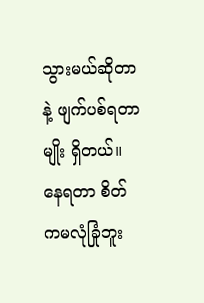သွားမယ်ဆိုတာနဲ့ ဖျက်ပစ်ရတာမျိုး ရှိတယ်။ နေရတာ စိတ်ကမလုံခြုံဘူး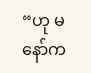“ဟု မနော်က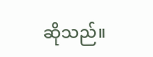ဆိုသည်။